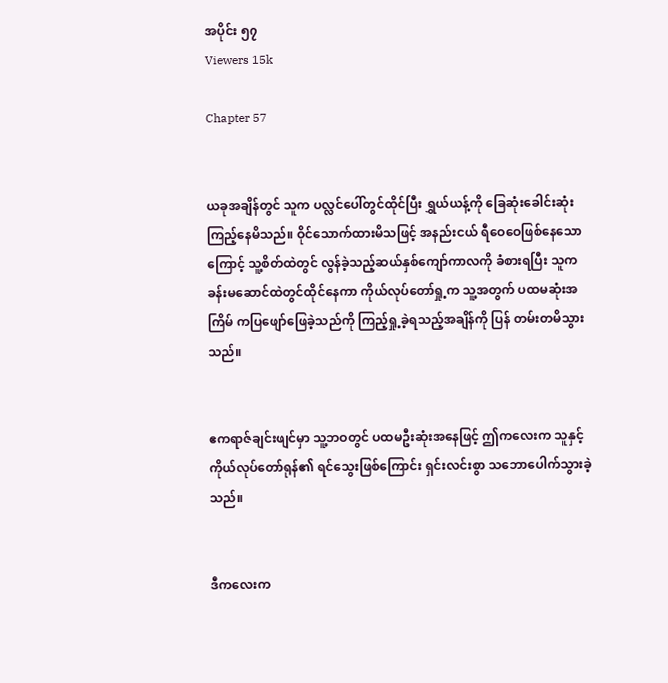အပိုင်း ၅၇
Viewers 15k

Chapter 57


ယခုအချိန်တွင် သူက ပလ္လင်ပေါ်တွင်ထိုင်ပြီး ရွှယ်ယန့်ကို ခြေဆုံးခေါင်းဆုံးကြည့်နေမိသည်။ ဝိုင်သောက်ထားမိသဖြင့် အနည်းငယ် ရီဝေဝေဖြစ်နေသောကြောင့် သူ့စိတ်ထဲတွင် လွန်ခဲ့သည့်ဆယ်နှစ်ကျော်ကာလကို ခံစားရပြီး သူက ခန်းမဆောင်ထဲတွင်ထိုင်နေကာ ကိုယ်လုပ်တော်ရှု့က သူ့အတွက် ပထမဆုံးအကြိမ် ကပြဖျော်ဖြေခဲ့သည်ကို ကြည့်ရှု့ခဲ့ရသည့်အချိန်ကို ပြန် တမ်းတမိသွားသည်။


ဧကရာဇ်ချင်းဖျင်မှာ သူ့ဘဝတွင် ပထမဦးဆုံးအနေဖြင့် ဤကလေးက သူနှင့် ကိုယ်လုပ်တော်ရုန်၏ ရင်သွေးဖြစ်ကြောင်း ရှင်းလင်းစွာ သဘောပေါက်သွားခဲ့သည်။


ဒီကလေးက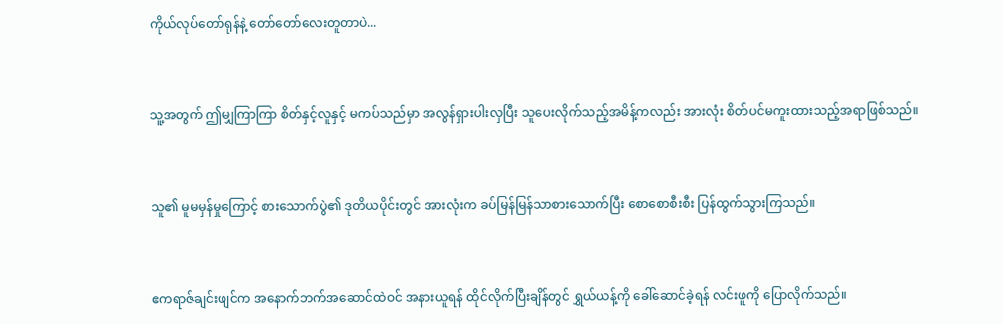ကိုယ်လုပ်တော်ရုန်နဲ့ တော်တော်လေးတူတာပဲ...


သူ့အတွက် ဤမျှကြာကြာ စိတ်နှင့်လူနှင့် မကပ်သည်မှာ အလွန်ရှားပါးလှပြီး သူပေးလိုက်သည့်အမိန့်ကလည်း အားလုံး စိတ်ပင်မကူးထားသည့်အရာဖြစ်သည်။


သူ၏ မူမမှန်မှုကြောင့် စားသောက်ပွဲ၏ ဒုတိယပိုင်းတွင် အားလုံးက ခပ်မြန်မြန်သာစားသောက်ပြီး စောစောစီးစီး ပြန်ထွက်သွားကြသည်။


ဧကရာဇ်ချင်းဖျင်က အနောက်ဘက်အဆောင်ထဲဝင် အနားယူရန် ထိုင်လိုက်ပြီးချိန်တွင် ရွှယ်ယန့်ကို ခေါ်ဆောင်ခဲ့ရန် လင်းဖူကို ပြောလိုက်သည်။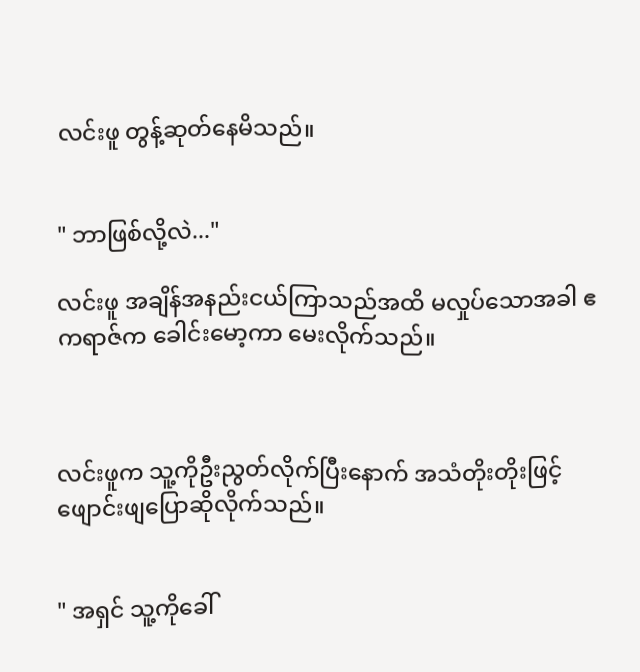လင်းဖူ တွန့်ဆုတ်နေမိသည်။


" ဘာဖြစ်လို့လဲ..."

လင်းဖူ အချိန်အနည်းငယ်ကြာသည်အထိ မလှုပ်သောအခါ ဧကရာဇ်က ခေါင်းမော့ကာ မေးလိုက်သည်။



လင်းဖူက သူ့ကိုဦးညွတ်လိုက်ပြီးနောက် အသံတိုးတိုးဖြင့် ဖျောင်းဖျပြောဆိုလိုက်သည်။


" အရှင် သူ့ကိုခေါ်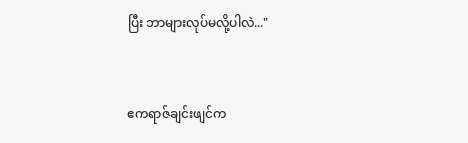ပြီး ဘာများလုပ်မလို့ပါလဲ..."


ဧကရာဇ်ချင်းဖျင်က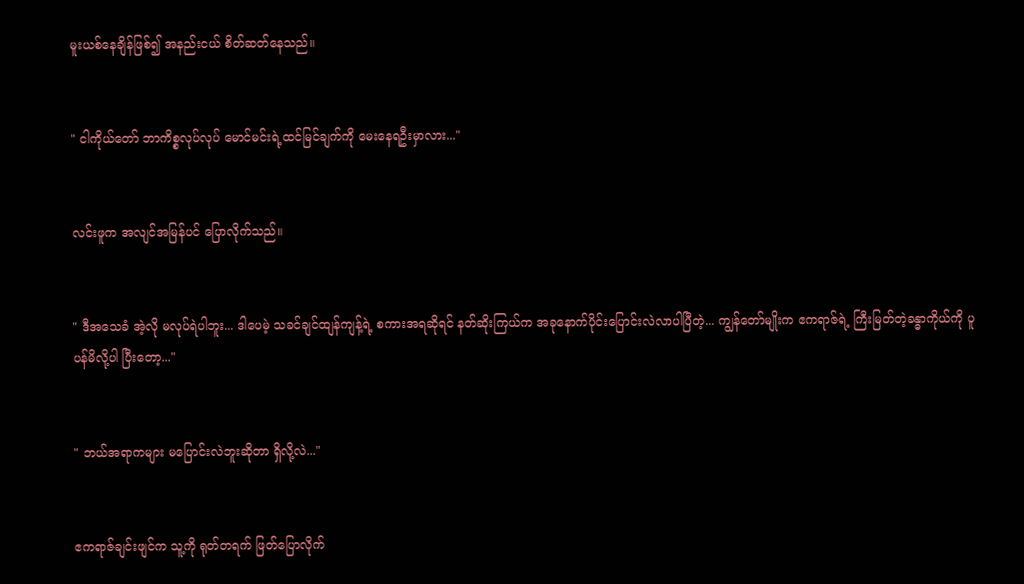မူး‌ယစ်နေချိန်ဖြစ်၍ အနည်းငယ် စိတ်ဆတ်နေသည်။


" ငါကိုယ်တော် ဘာကိစ္စလုပ်လုပ် မောင်မင်းရဲ့ထင်မြင်ချက်ကို မေးနေရဦးမှာလား..."


လင်းဖူက အလျင်အမြန်ပင် ပြောလိုက်သည်။


" ဒီအသေခံ အဲ့လို မလုပ်ရဲပါဘူး... ဒါပေမဲ့ သခင်ချင်ထျန်ကျန့်ရဲ့ စကားအရဆိုရင် နတ်ဆိုးကြယ်က အခုနောက်ပိုင်းပြောင်းလဲလာပါပြီတဲ့... ကျွန်တော်မျိုးက ဧကရာဇ်ရဲ့ ကြီးမြတ်တဲ့ခန္ဓာကိုယ်ကို ပူပန်မိလို့ပါ ပြီးတော့..."


" ဘယ်အရာကများ မပြောင်းလဲဘူးဆိုတာ ရှိလို့လဲ..."


ဧကရာဇ်ချင်းဖျင်က သူ့ကို ရုတ်တရက် ဖြတ်ပြောလိုက်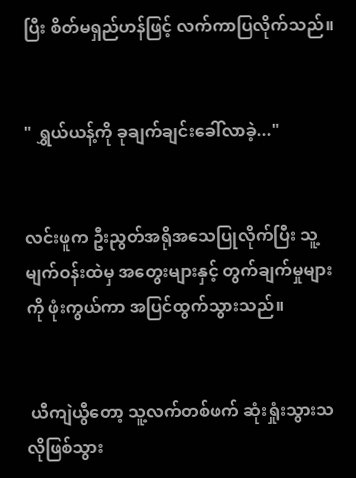ပြီး စိတ်မရှည်ဟန်ဖြင့် လက်ကာပြလိုက်သည်။


" ရွှယ်ယန့်ကို ခုချက်ချင်းခေါ်လာခဲ့..."


လင်းဖူက ဦးညွတ်အရိုအသေပြုလိုက်ပြီး သူ့မျက်ဝန်းထဲမှ အတွေးများနှင့် တွက်ချက်မှုများကို ဖုံးကွယ်ကာ အပြင်ထွက်သွားသည်။


 ယီကျဲယွီတော့ သူ့လက်တစ်ဖက် ဆုံးရှုံးသွားသလိုဖြစ်သွား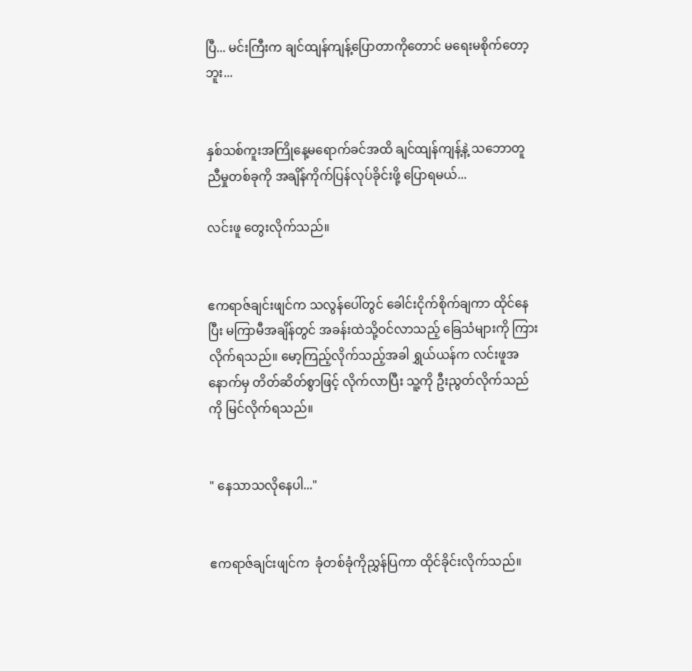ပြီ... မင်းကြီးက ချင်ထျန်ကျန့်ပြောတာကိုတောင် မရေးမစိုက်တော့ဘူး...


နှစ်သစ်ကူးအကြိုနေ့မရောက်ခင်အထိ ချင်ထျန်ကျန့်နဲ့ သဘောတူညီမှုတစ်ခုကို အချိန်ကိုက်ပြန်လုပ်ခိုင်းဖို့ ပြောရမယ်...

လင်းဖူ တွေးလိုက်သည်။


ဧကရာဇ်ချင်းဖျင်က သလွန်ပေါ်တွင် ခေါင်းငိုက်စိုက်ချကာ ထိုင်နေပြီး မကြာမီအချိန်တွင် အခန်းထဲသို့ဝင်လာသည့် ခြေသံများကို ကြားလိုက်ရသည်။ မော့ကြည့်လိုက်သည့်အခါ ရွှယ်ယန်က လင်းဖူအနောက်မှ တိတ်ဆိတ်စွာဖြင့် လိုက်လာပြီး သူ့ကို ဦးညွတ်လိုက်သည်ကို မြင်လိုက်ရသည်။


" နေသာသလိုနေပါ..."


ဧကရာဇ်ချင်းဖျင်က  ခုံတစ်ခုံကိုညွှန်ပြကာ ထိုင်ခိုင်းလိုက်သည်။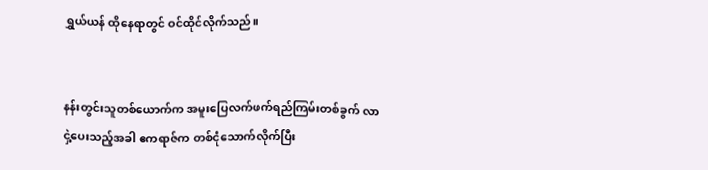ရွှယ်ယန် ထိုနေရာတွင် ဝင်ထိုင်လိုက်သည်။


နန်းတွင်းသူတစ်ယောက်က အမူးပြေလက်ဖက်ရည်ကြမ်းတစ်ခွက် လာငှဲ့ပေးသည့်အခါ ဧကရာဇ်က တစ်ငုံသောက်လိုက်ပြီး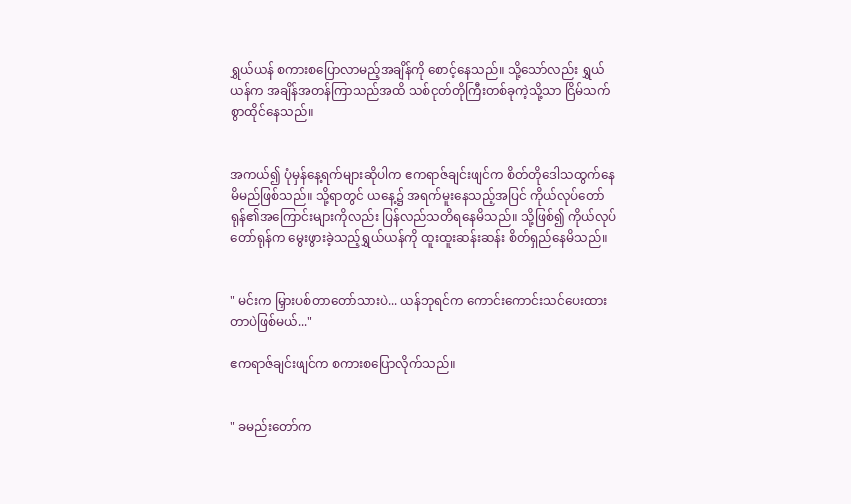ရွှယ်ယန် စကားစပြောလာမည့်အချိန်ကို စောင့်နေသည်။ သို့သော်လည်း ရွှယ်ယန်က အချိန်အတန်ကြာသည်အထိ သစ်ငုတ်တိုကြီးတစ်ခုကဲ့သို့သာ ငြိမ်သက်စွာထိုင်နေသည်။


အကယ်၍ ပုံမှန်နေ့ရက်များဆိုပါက ဧကရာဇ်ချင်းဖျင်က စိတ်တိုဒေါသထွက်နေမိမည်ဖြစ်သည်။ သို့ရာတွင် ယနေ့၌ အရက်မူးနေသည့်အပြင် ကိုယ်လုပ်တော်ရုန်၏အကြောင်းများကိုလည်း ပြန်လည်သတိရနေမိသည်။ သို့ဖြစ်၍ ကိုယ်လုပ်တော်ရုန်က မွေးဖွားခဲ့သည့်ရွှယ်ယန်ကို ထူးထူးဆန်းဆန်း စိတ်ရှည်နေမိသည်။


" မင်းက မြှားပစ်တာတော်သားပဲ... ယန်ဘုရင်က ကောင်းကောင်းသင်ပေးထားတာပဲဖြစ်မယ်..."

ဧကရာဇ်ချင်းဖျင်က စကားစပြောလိုက်သည်။


" ခမည်းတော်က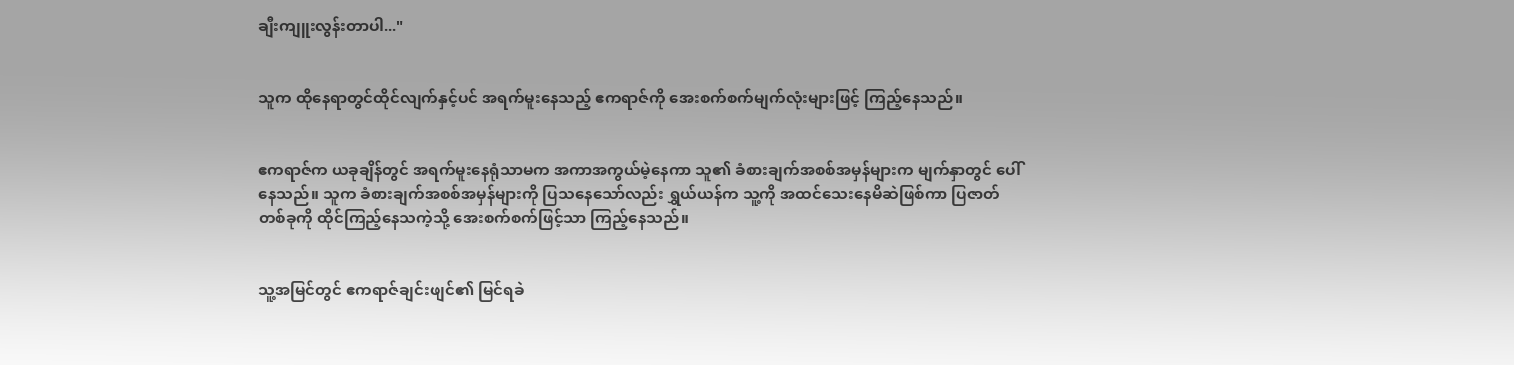ချီးကျူးလွန်းတာပါ..."


သူက ထိုနေရာတွင်ထိုင်‌လျက်နှင့်ပင် အရက်မူးနေသည့် ဧကရာဇ်ကို အေးစက်စက်မျက်လုံးများဖြင့် ကြည့်နေသည်။


ဧကရာဇ်က ယခုချိန်တွင် အရက်မူးနေရုံသာမက အကာအကွယ်မဲ့နေကာ သူ၏ ခံစားချက်အစစ်အမှန်များက မျက်နှာတွင် ပေါ်နေသည်။ သူက ခံစားချက်အစစ်အမှန်များကို ပြသနေသော်လည်း ရွှယ်ယန်က သူ့ကို အထင်သေးနေမိဆဲဖြစ်ကာ ပြဇာတ်တစ်ခုကို ထိုင်ကြည့်နေသကဲ့သို့ အေးစက်စက်ဖြင့်သာ ကြည့်နေသည်။


သူ့အမြင်တွင် ဧကရာဇ်ချင်းဖျင်၏ မြင်ရခဲ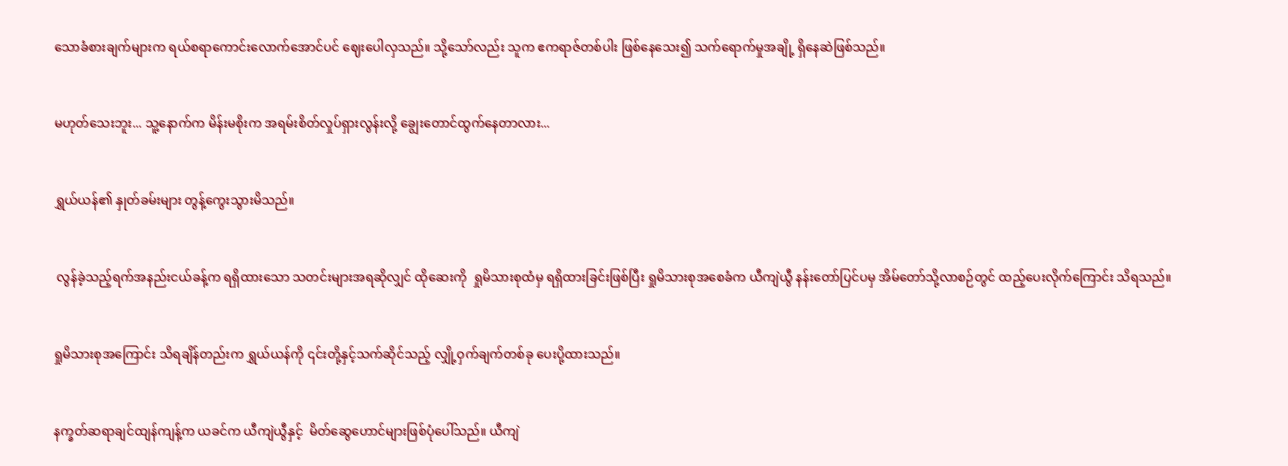သောခံစားချက်များက ရယ်စရာကောင်းလောက်အောင်ပင် ဈေးပေါလှသည်။ သို့သော်လည်း သူက ဧကရာဇ်တစ်ပါး ဖြစ်နေသေး၍ သက်ရောက်မှုအချို့ ရှိနေဆဲဖြစ်သည်။


မဟုတ်သေးဘူး... သူ့နောက်က မိန်းမစိုးက အရမ်းစိတ်လှုပ်ရှားလွန်းလို့ ချွေးတောင်ထွက်နေတာလား...


ရွှယ်ယန်၏ နှုတ်ခမ်းများ တွန့်ကွေးသွားမိသည်။


 လွန်ခဲ့သည့်ရက်အနည်းငယ်ခန့်က ရရှိထားသော သတင်းများအရဆိုလျှင် ထိုဆေးကို  ရှုမိသားစုထံမှ ရရှိထားခြင်းဖြစ်ပြီး ရှုမိသားစုအစေခံက ယီကျဲယွီ နန်း‌တော်ပြင်ပမှ အိမ်တော်သို့လာစဉ်တွင် ထည့်ပေးလိုက်ကြောင်း သိရသည်။


ရှုမိသားစုအကြောင်း သိရချိန်တည်းက ရွှယ်ယန်ကို ၎င်းတို့နှင့်သက်ဆိုင်သည့် လျှို့ဝှက်ချက်တစ်ခု ပေးပို့ထားသည်။


နက္ခတ်ဆရာချင်ထျန်ကျန့်က ယခင်က ယီကျဲယွီနှင့်  မိတ်ဆွေဟောင်များဖြစ်ပုံပေါ်သည်။ ယီကျဲ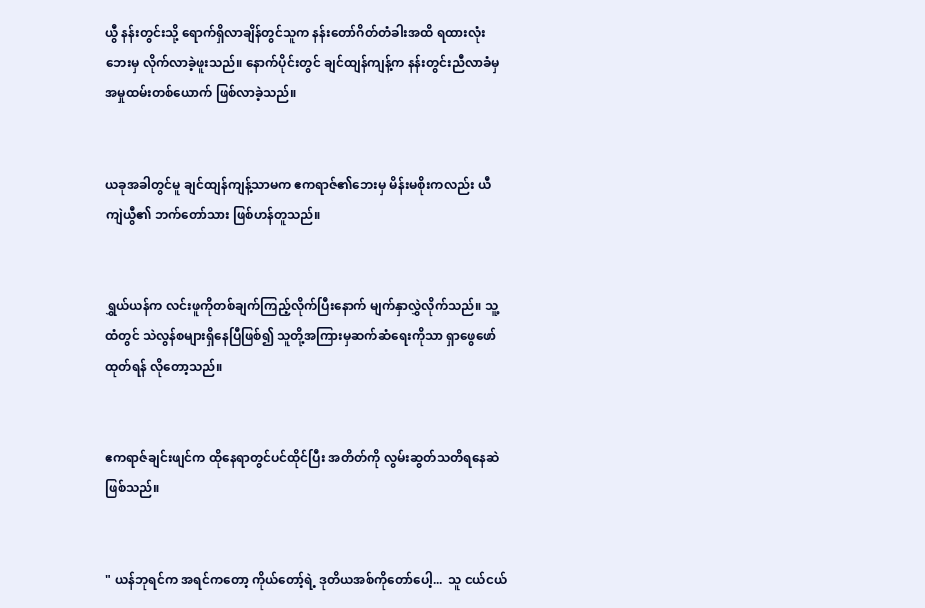ယွီ နန်းတွင်းသို့ ရောက်ရှိလာချိန်တွင်သူက နန်းတော်ဂိတ်တံခါးအထိ ရထားလုံးဘေးမှ လိုက်လာခဲ့ဖူးသည်။ နောက်ပိုင်းတွင် ချင်ထျန်ကျန့်က နန်းတွင်းညီလာခံမှ အမှုထမ်းတစ်ယောက် ဖြစ်လာခဲ့သည်။


ယခုအခါတွင်မူ ချင်ထျန်ကျန့်သာမက ဧကရာဇ်၏ဘေးမှ မိန်းမစိုးကလည်း ယီကျဲယွီ၏ ဘက်တော်သား ဖြစ်ဟန်တူသည်။


ရွှယ်ယန်က လင်းဖူကိုတစ်ချက်ကြည့်လိုက်ပြီးနောက် မျက်နှာလွှဲလိုက်သည်။ သူ့ထံတွင် သဲလွန်စများရှိနေပြီဖြစ်၍ သူတို့အကြားမှဆက်ဆံရေးကိုသာ ရှာဖွေဖော်ထုတ်ရန် လိုတော့သည်။


ဧကရာဇ်ချင်းဖျင်က ထိုနေရာတွင်ပင်ထိုင်ပြီး အတိတ်ကို လွမ်းဆွတ်သတိရနေဆဲဖြစ်သည်။


" ယန်ဘုရင်က အရင်ကတော့ ကိုယ်တော့်ရဲ့ ဒုတိယအစ်ကိုတော်ပေါ့...  သူ ငယ်ငယ်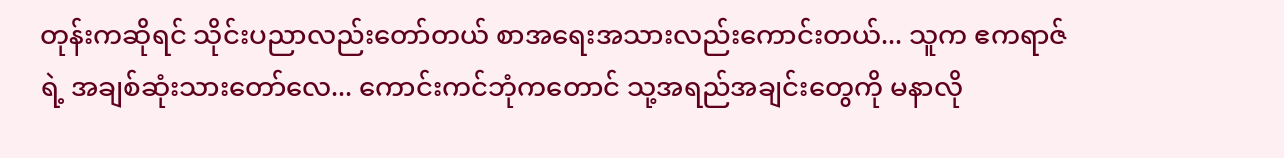တုန်းကဆိုရင် သိုင်းပညာလည်းတော်တယ် စာအရေးအသားလည်းကောင်းတယ်... သူက ဧကရာဇ်ရဲ့ အချစ်ဆုံးသားတော်လေ... ကောင်းကင်ဘုံကတောင် သု့အရည်အချင်းတွေကို မနာလို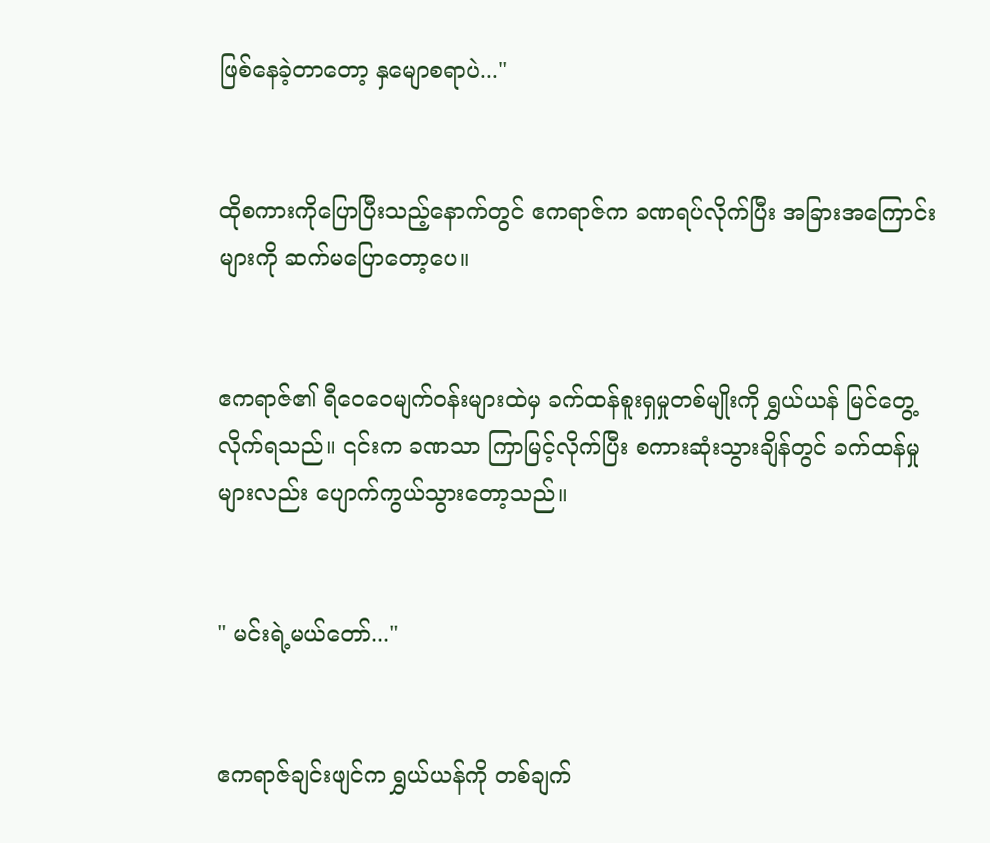ဖြစ်နေခဲ့တာတော့ နှမျောစရာပဲ..."


ထိုစကားကိုပြောပြီးသည့်နောက်တွင် ဧကရာဇ်က ခဏရပ်လိုက်ပြီး အခြားအကြောင်းများကို ဆက်မပြောတော့ပေ။


ဧကရာဇ်၏ ရီဝေဝေမျက်ဝန်းများထဲမှ ခက်ထန်စူးရှမှုတစ်မျိုးကို ရွှယ်ယန် မြင်တွေ့လိုက်ရသည်။ ၎င်းက ခဏသာ ကြာမြင့်လိုက်ပြီး စကားဆုံးသွားချိန်တွင် ခက်ထန်မှုများလည်း ပျောက်ကွယ်သွားတော့သည်။


" မင်းရဲ့မယ်တော်..."


ဧကရာဇ်ချင်းဖျင်က ရွှယ်ယန်ကို တစ်ချက်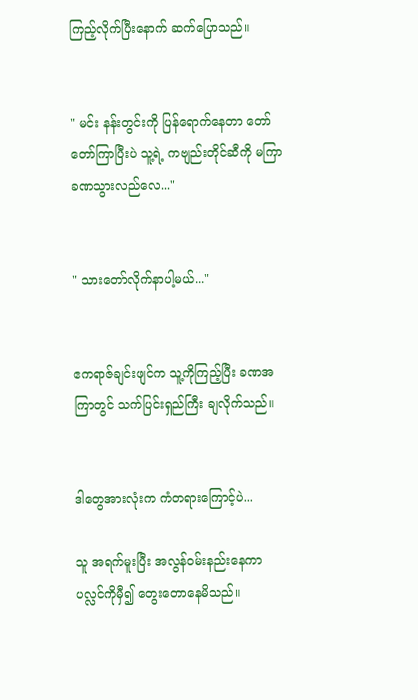ကြည့်လိုက်ပြီးနောက် ဆက်ပြောသည်။


" မင်း နန်းတွင်းကို ပြန်ရောက်နေတာ တော်တော်ကြာပြီးပဲ သူ့ရဲ့ ကဗျည်းတိုင်ဆီကို မကြာခဏသွားလည်လေ..."


" သားတော်လိုက်နာပါ့မယ်..."


ဧကရာဇ်ချင်းဖျင်က သူ့ကိုကြည့်ပြီး ခဏအကြာတွင် သက်ပြင်းရှည်ကြီး ချလိုက်သည်။


ဒါတွေအားလုံးက ကံတရားကြောင့်ပဲ...

သူ အရက်မူးပြီး အလွန်ဝမ်းနည်းနေကာ ပလ္လင်ကိုမှီ၍ တွေးတောနေမိသည်။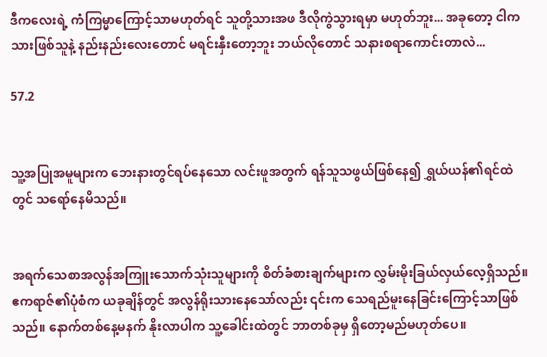ဒီကလေးရဲ့ ကံကြမ္မာကြောင့်သာမဟုတ်ရင် သူတို့သားအဖ ဒီလိုကွဲသွားရမှာ မဟုတ်ဘူး... အခုတော့ ငါက သားဖြစ်သူနဲ့ နည်းနည်းလေးတောင် မရင်းနှီးတော့ဘူး ဘယ်လိုတောင် သနားစရာကောင်းတာလဲ...

57.2


သူ့အပြုအမူများက ဘေးနားတွင်ရပ်နေသော လင်းဖူအတွက် ရန်သူသဖွယ်ဖြစ်နေ၍ ရွှယ်ယန်၏ရင်ထဲတွင် သရော်နေမိသည်။


အရက်သေစာအလွန်အကြူးသောက်သုံးသူများကို စိတ်ခံစားချက်များက လွှမ်းမိုးခြယ်လှယ်လေ့ရှိသည်။ ဧကရာဇ်၏ပုံစံက ယခုချိန်တွင် အလွန်ရိုးသားနေသော်လည်း ၎င်းက သေရည်မူးနေခြင်းကြောင့်သာဖြစ်သည်။ နောက်‌တစ်နေ့မနက် နိုးလာပါက သူ့ခေါင်းထဲတွင် ဘာတစ်ခုမှ ရှိတော့မည်မဟုတ်ပေ။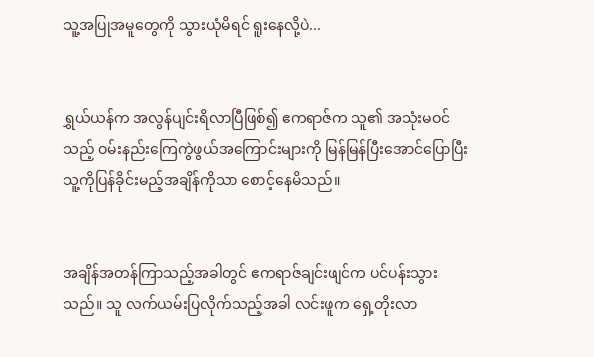သူ့အပြုအမူတွေကို သွားယုံမိရင် ရူးနေလို့ပဲ...


ရွှယ်ယန်က အလွန်ပျင်းရိလာပြီဖြစ်၍ ဧကရာဇ်က သူ၏ အသုံးမဝင်သည့် ဝမ်းနည်းကြေကွဲဖွယ်အကြောင်းများကို မြန်မြန်ပြီးအောင်ပြောပြီး သူ့ကိုပြန်ခိုင်းမည့်အချိန်ကိုသာ စောင့်နေမိသည်။


အချိန်အတန်ကြာသည့်အခါတွင် ဧကရာဇ်ချင်းဖျင်က ပင်ပန်းသွားသည်။ သူ လက်ယမ်းပြလိုက်သည့်အခါ လင်းဖူက ရှေ့တိုးလာ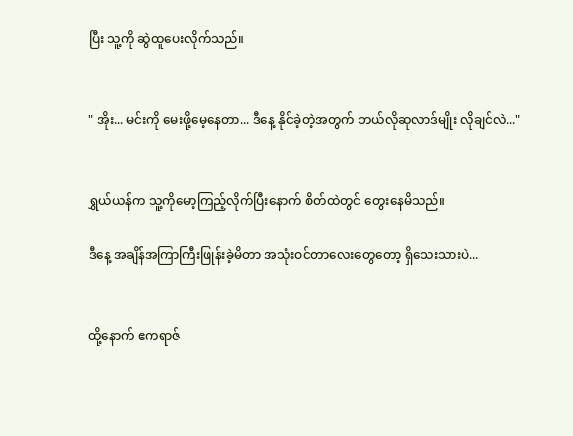ပြီး သူ့ကို ဆွဲထူပေးလိုက်သည်။


" အိုး... မင်းကို မေးဖို့မေ့နေတာ... ဒီနေ့ နိုင်ခဲ့တဲ့အတွက် ဘယ်လိုဆုလာဒ်မျိုး လိုချင်လဲ..."


ရွှယ်ယန်က သူ့ကိုမော့ကြည့်လိုက်ပြီးနောက် စိတ်ထဲတွင် တွေးနေမိသည်။

ဒီနေ့ အချိန်အကြာကြီးဖြုန်းခဲ့မိတာ အသုံးဝင်တာလေးတွေတော့ ရှိသေးသားပဲ...


ထို့နောက် ဧကရာဇ်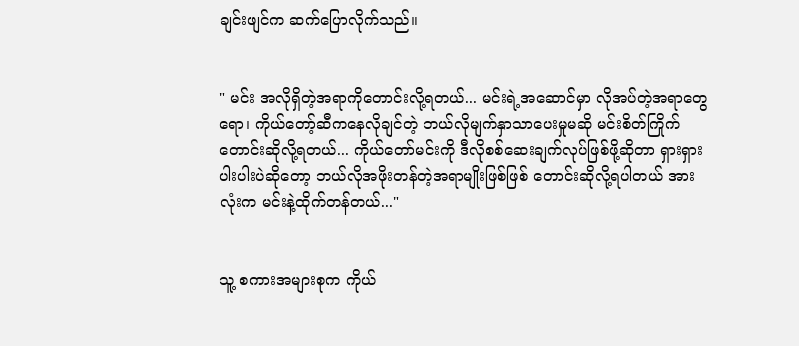ချင်းဖျင်က ဆက်ပြောလိုက်သည်။


" မင်း အလိုရှိတဲ့အရာကိုတောင်းလို့ရတယ်... မင်းရဲ့အဆောင်မှာ လိုအပ်တဲ့အရာတွေရော၊ ကိုယ်တော့်ဆီကနေလိုချင်တဲ့ ဘယ်လိုမျက်နှာသာပေးမှုမဆို မင်းစိတ်ကြိုက်တောင်းဆိုလို့ရတယ်... ကိုယ်တော်မင်းကို ဒီလိုစစ်ဆေးချက်လုပ်ဖြစ်ဖို့ဆိုတာ ရှားရှားပါးပါးပဲဆိုတော့ ဘယ်လိုအဖိုးတန်တဲ့အရာမျိုးဖြစ်ဖြစ် တောင်းဆိုလို့ရပါတယ် အားလုံးက မင်းနဲ့ထိုက်တန်တယ်..."


သူ့ စကားအများစုက ကိုယ်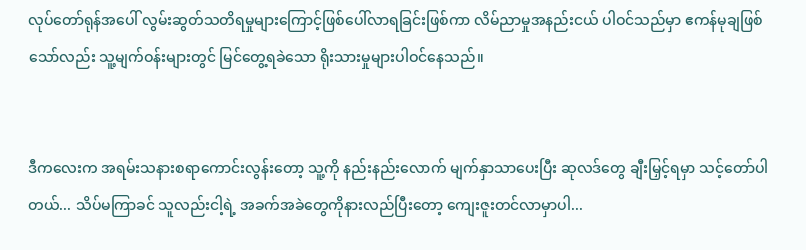လုပ်တော်ရုန်အပေါ် လွမ်းဆွတ်သတိရမှုများကြောင့်ဖြစ်ပေါ်လာရခြင်းဖြစ်ကာ လိမ်ညာမှုအနည်းငယ် ပါဝင်သည်မှာ ဧကန်မုချဖြစ်သော်လည်း သူ့မျက်ဝန်းများတွင် မြင်တွေ့ရခဲသော ရိုးသားမှုများပါဝင်နေသည်။


ဒီကလေးက အရမ်းသနားစရာကောင်းလွန်းတော့ သူ့ကို နည်းနည်းလောက် မျက်နှာသာပေးပြီး ဆုလဒ်တွေ ချီးမြှင့်ရမှာ သင့်တော်ပါတယ်... သိပ်မကြာခင် သူလည်းငါ့ရဲ့ အခက်အခဲတွေကိုနားလည်ပြီးတော့ ကျေးဇူးတင်လာမှာပါ...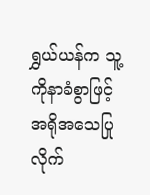ရွှယ်ယန်က သူ့ကိုနာခံစွာဖြင့် အရိုအသေပြုလိုက်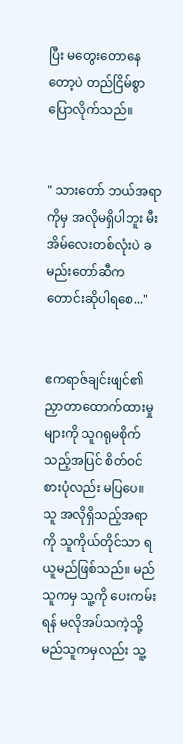ပြီး မတွေးတောနေတော့ပဲ တည်ငြိမ်စွာပြောလိုက်သည်။


" သားတော် ဘယ်အရာကိုမှ အလိုမရှိပါဘူး မီးအိမ်လေးတစ်လုံးပဲ ခမည်းတော်ဆီက တောင်းဆိုပါရစေ..."


ဧကရာဇ်ချင်းဖျင်၏ ညှာတာထောက်ထားမှုများကို သူဂရုမစိုက်သည့်အပြင် စိတ်ဝင်စားပုံလည်း မပြပေ။ သူ အလိုရှိသည့်အရာကို သူကိုယ်တိုင်သာ ရယူမည်ဖြစ်သည်။ မည်သူကမှ သူ့ကို ပေးကမ်းရန် မလိုအပ်သကဲ့သို့ မည်သူကမှလည်း သူ့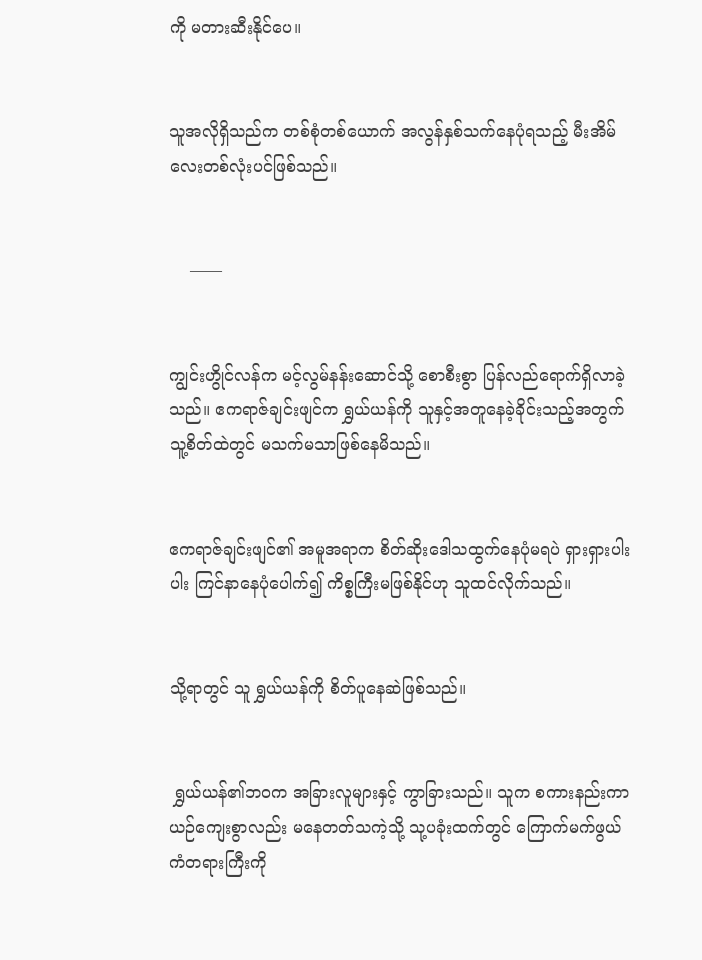ကို မတားဆီးနိုင်ပေ။


သူအလိုရှိသည်က တစ်စုံတစ်ယောက် အလွန်နှစ်သက်နေပုံရသည့် မီးအိမ်လေးတစ်လုံးပင်ဖြစ်သည်။


    ——


ကျွင်းဟွိုင်လန်က မင့်လွမ်နန်းဆောင်သို့ စောစီးစွာ ပြန်လည်ရောက်ရှိလာခဲ့သည်။ ဧကရာဇ်ချင်းဖျင်က ရွှယ်ယန်ကို သူနှင့်အတူနေခဲ့ခိုင်းသည့်အတွက် သူ့စိတ်ထဲတွင် မသက်မသာဖြစ်နေမိသည်။


ဧကရာဇ်ချင်းဖျင်၏ အမူအရာက စိတ်ဆိုးဒေါသထွက်နေပုံမရပဲ ရှားရှားပါးပါး ကြင်နာနေပုံပေါက်၍ ကိစ္စကြီးမဖြစ်နိုင်ဟု သူထင်လိုက်သည်။


သို့ရာတွင် သူ ရွှယ်ယန်ကို စိတ်ပူနေဆဲဖြစ်သည်။


 ရွှယ်ယန်၏ဘဝက အခြားလူများနှင့် ကွာခြားသည်။ သူက စကားနည်းကာ ယဉ်ကျေးစွာလည်း မနေတတ်သကဲ့သို့ သု့ပခုံးထက်တွင် ‌ကြောက်မက်ဖွယ်ကံတရားကြီးကို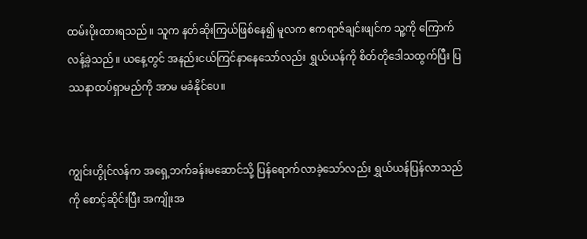ထမ်းပိုးထားရသည်။ သူက နတ်ဆိုးကြယ်ဖြစ်နေ၍ မူလက ဧကရာဇ်ချင်းဖျင်က သူ့ကို ကြောက်လန့်ခဲ့သည်။ ယနေ့တွင် အနည်းငယ်ကြင်နာနေသော်လည်း ရွှယ်ယန်ကို စိတ်တိုဒေါသထွက်ပြီး ပြဿနာထပ်ရှာမည်ကို အာမ မခံနိုင်ပေ။


ကျွင်းဟွိုင်လန်က အရှေ့ဘက်ခန်းမဆောင်သို့ ပြန်ရောက်လာခဲ့သော်လည်း ရွှယ်ယန်ပြန်လာသည်ကို စောင့်ဆိုင်းပြီး အကျိုးအ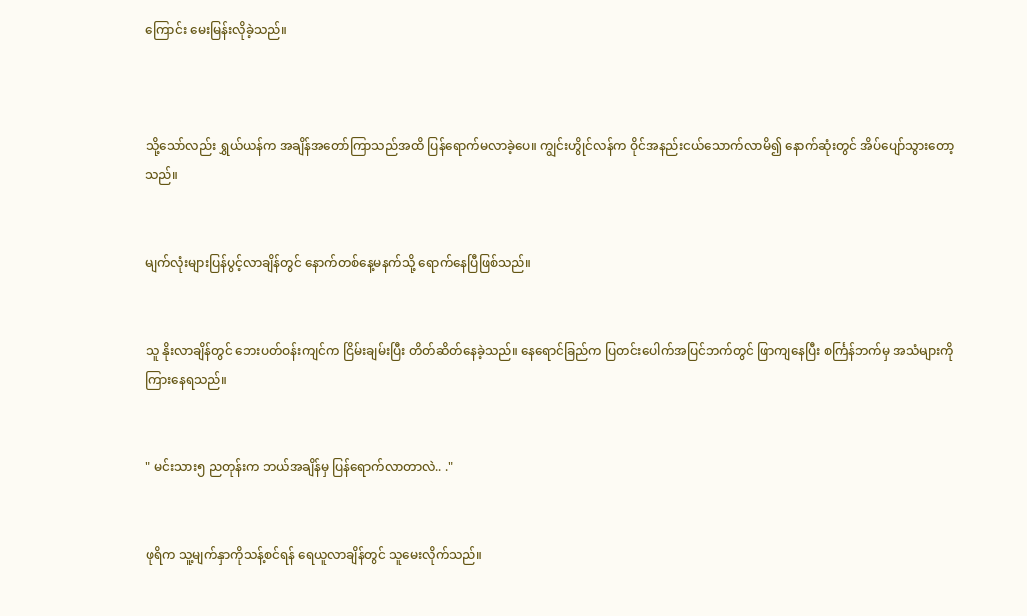ကြောင်း မေးမြန်းလိုခဲ့သည်။



သို့သော်လည်း ရွှယ်ယန်က အချိန်အတော်ကြာသည်အထိ ပြန်ရောက်မလာခဲ့ပေ။ ကျွင်းဟွိုင်လန်က ဝိုင်အနည်းငယ်သောက်လာမိ၍ နောက်ဆုံးတွင် အိပ်ပျော်သွားတော့သည်။


မျက်လုံးများပြန်ပွင့်လာချိန်တွင် နောက်တစ်နေ့မနက်သို့ ရောက်နေပြီဖြစ်သည်။


သူ နိုးလာချိန်တွင် ဘေးပတ်ဝန်းကျင်က ငြိမ်းချမ်းပြီး တိတ်ဆိတ်နေခဲ့သည်။ နေရောင်ခြည်က ပြတင်းပေါက်အပြင်ဘက်တွင် ဖြာကျနေပြီး စင်္ကြန်ဘက်မှ အသံများကို ကြားနေရသည်။


" မင်းသား၅ ညတုန်းက ဘယ်အချိန်မှ ပြန်ရောက်လာတာလဲ.. ."


ဖုရိက သူ့မျက်နှာကိုသန့်စင်ရန် ရေယူလာချိန်တွင် သူမေးလိုက်သည်။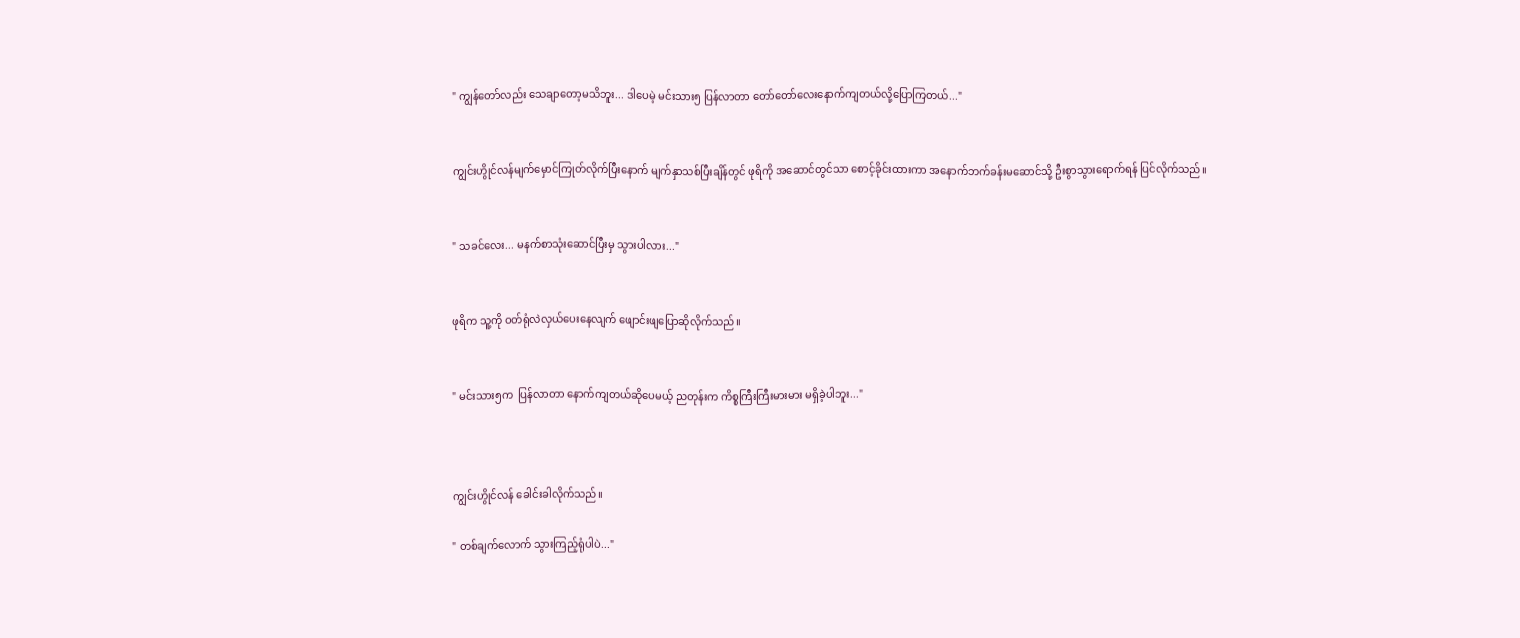" ကျွန်တော်လည်း သေချာတော့မသိဘူး... ဒါပေမဲ့ မင်းသား၅ ပြန်လာတာ တော်တော်လေးနောက်ကျတယ်လို့ပြောကြတယ်..."


ကျွင်းဟွိုင်လန်မျက်မှောင်ကြုတ်လိုက်ပြီးနောက် မျက်နှာသစ်ပြီးချိန်တွင် ဖုရိကို အဆောင်တွင်သာ စောင့်ခိုင်းထားကာ အနောက်ဘက်ခန်းမဆောင်သို့ ဦးစွာသွားရောက်ရန် ပြင်လိုက်သည်။


" သခင်လေး... မနက်စာသုံးဆောင်ပြီးမှ သွားပါလား..."


ဖုရိက သူ့ကို ဝတ်ရုံလဲလှယ်ပေးနေလျက် ဖျောင်း‌ဖျပြောဆိုလိုက်သည်။


" မင်းသား၅က  ပြန်လာတာ နောက်ကျတယ်ဆိုပေမယ့် ညတုန်းက ကိစ္စကြီးကြီးမားမား မရှိခဲ့ပါဘူး..."



ကျွင်းဟွိုင်လန် ခေါင်းခါလိုက်သည်။

" တစ်ချက်လောက် သွားကြည့်ရုံပါပဲ..."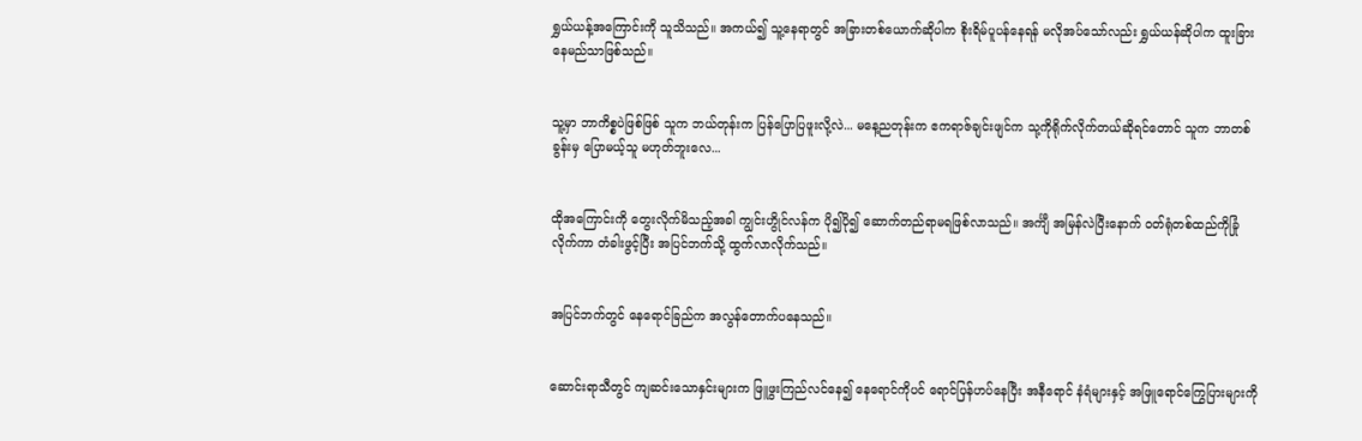ရွှယ်ယန့်‌အကြောင်းကို သူသိသည်။ အကယ်၍ သူ့နေရာတွင် အခြားတစ်ယောက်ဆိုပါက စိုးရိမ်ပူပန်နေရန် မလိုအပ်သော်လည်း ရွှယ်ယန်ဆိုပါက ထူးခြားနေမည်သာဖြစ်သည်။


သူ့မှာ ဘာကိစ္စပဲဖြစ်ဖြစ် သူက ဘယ်တုန်းက ပြန်ပြောပြဖူးလို့လဲ... မနေ့ညတုန်းက ဧကရာဇ်ချင်းဖျင်က သု့ကိုရိုက်လိုက်တယ်ဆိုရင်တောင် သူက ဘာတစ်ခွန်းမှ ပြောမယ့်သူ မဟုတ်ဘူးလေ...


ထိုအကြောင်းကို တွေးလိုက်မိသည့်အခါ ကျွင်းဟွိုင်လန်က ပို၍ပို၍ ဆောက်တည်ရာမရဖြစ်လာသည်။ အင်္ကျီ အမြန်လဲပြီးနောက် ဝတ်ရုံတစ်ထည်ကိုခြုံလိုက်ကာ တံခါးဖွင့်ပြီး အပြင်ဘက်သို့ ထွက်လာလိုက်သည်။


အပြင်ဘက်တွင် နေရောင်ခြည်က အလွန်တောက်ပနေသည်။


ဆောင်းရာသီတွင် ကျဆင်းသောနှင်းများက ဖြူဖွးကြည်လင်နေ၍ နေရောင်ကိုပင် ရောင်ပြန်ဟပ်နေပြီး အနီရောင် နံရံများနှင့် အဖြူရောင်ကြွေပြားများကို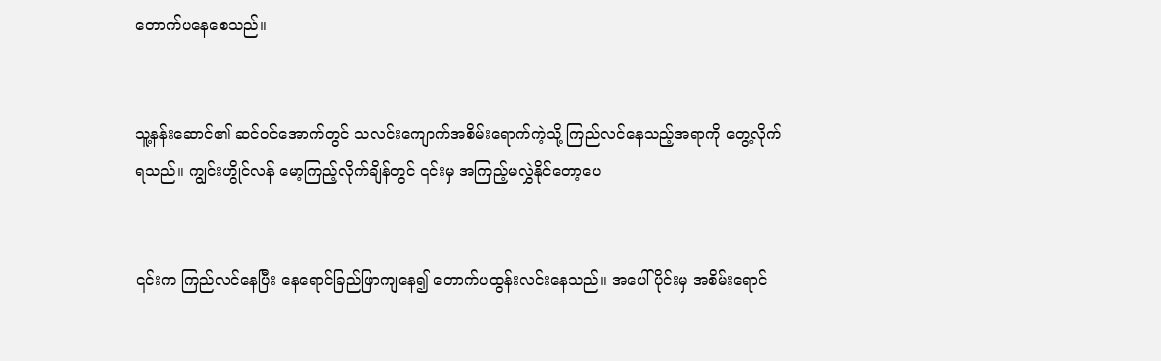တောက်ပနေစေသည်။


သူ့နန်းဆောင်၏ ဆင်ဝင်အောက်တွင် သလင်းကျောက်အစိမ်းရောက်ကဲ့သို့ ကြည်လင်နေသည့်အရာကို တွေ့လိုက်ရသည်။ ကျွင်းဟွိုင်လန် မော့ကြည့်လိုက်ချိန်တွင် ၎င်းမှ အကြည့်မလွှဲနိုင်တော့ပေ


၎င်းက ကြည်လင်နေပြီး နေရောင်ခြည်ဖြာကျနေ၍ တောက်ပထွန်းလင်းနေသည်။ အပေါ်ပိုင်းမှ အစိမ်းရောင်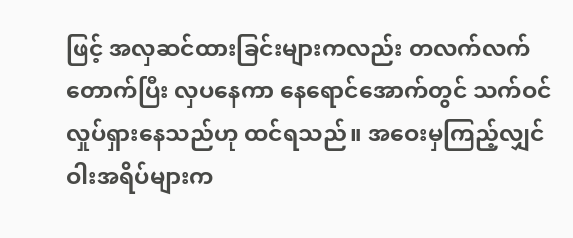ဖြင့် အလှဆင်ထားခြင်းများကလည်း တလက်လက်တောက်ပြီး လှပနေကာ နေရောင်အောက်တွင် သက်ဝင်လှုပ်ရှားနေသည်ဟု ထင်ရသည်။ အဝေးမှကြည့်လျှင် ဝါးအရိပ်များက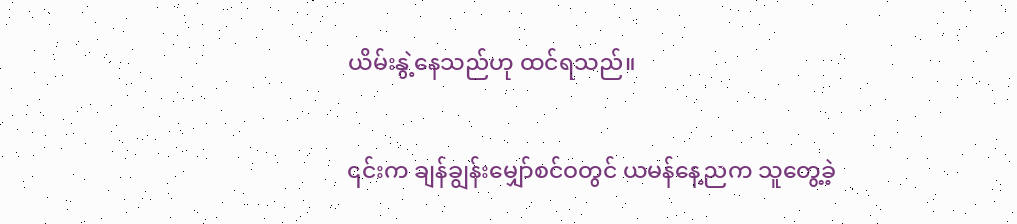ယိမ်းနွဲ့နေသည်ဟု ထင်ရသည်။


၎င်းက ချန်ချွန်းမျှော်စင်ဝတွင် ယမန်နေ့ညက သူတွေ့ခဲ့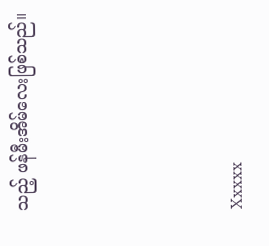သည့် ဖန်မီးအိမ်လေးဖြစ်သည်။




Xxxxx